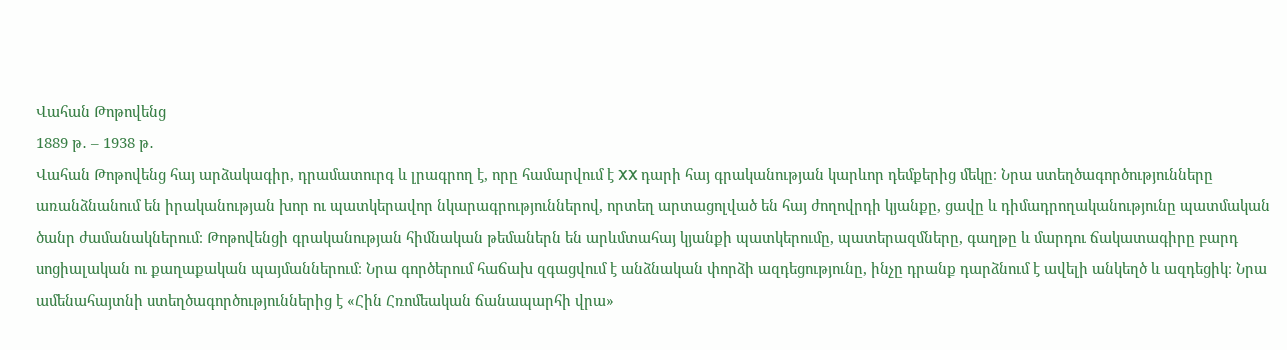Վահան Թոթովենց
1889 թ․ – 1938 թ․
Վահան Թոթովենց հայ արձակագիր, դրամատուրգ և լրագրող է, որը համարվում է XX դարի հայ գրականության կարևոր դեմքերից մեկը։ Նրա ստեղծագործությունները առանձնանում են իրականության խոր ու պատկերավոր նկարագրություններով, որտեղ արտացոլված են հայ ժողովրդի կյանքը, ցավը և դիմադրողականությունը պատմական ծանր ժամանակներում։ Թոթովենցի գրականության հիմնական թեմաներն են արևմտահայ կյանքի պատկերումը, պատերազմները, գաղթը և մարդու ճակատագիրը բարդ սոցիալական ու քաղաքական պայմաններում։ Նրա գործերում հաճախ զգացվում է անձնական փորձի ազդեցությունը, ինչը դրանք դարձնում է ավելի անկեղծ և ազդեցիկ։ Նրա ամենահայտնի ստեղծագործություններից է «Հին Հռոմեական ճանապարհի վրա»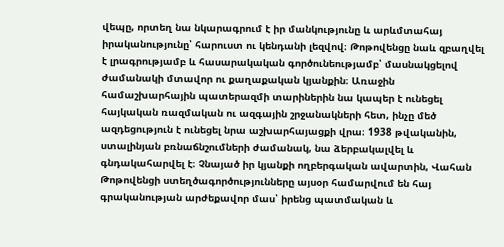վեպը, որտեղ նա նկարագրում է իր մանկությունը և արևմտահայ իրականությունը՝ հարուստ ու կենդանի լեզվով։ Թոթովենցը նաև զբաղվել է լրագրությամբ և հասարակական գործունեությամբ՝ մասնակցելով ժամանակի մտավոր ու քաղաքական կյանքին։ Առաջին համաշխարհային պատերազմի տարիներին նա կապեր է ունեցել հայկական ռազմական ու ազգային շրջանակների հետ, ինչը մեծ ազդեցություն է ունեցել նրա աշխարհայացքի վրա։ 1938 թվականին, ստալինյան բռնաճնշումների ժամանակ, նա ձերբակալվել և գնդակահարվել է։ Չնայած իր կյանքի ողբերգական ավարտին, Վահան Թոթովենցի ստեղծագործությունները այսօր համարվում են հայ գրականության արժեքավոր մաս՝ իրենց պատմական և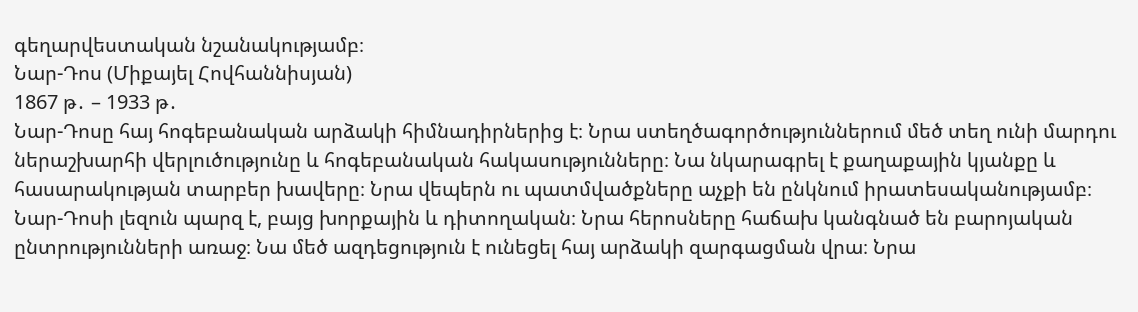գեղարվեստական նշանակությամբ։
Նար-Դոս (Միքայել Հովհաննիսյան)
1867 թ․ – 1933 թ․
Նար-Դոսը հայ հոգեբանական արձակի հիմնադիրներից է։ Նրա ստեղծագործություններում մեծ տեղ ունի մարդու ներաշխարհի վերլուծությունը և հոգեբանական հակասությունները։ Նա նկարագրել է քաղաքային կյանքը և հասարակության տարբեր խավերը։ Նրա վեպերն ու պատմվածքները աչքի են ընկնում իրատեսականությամբ։ Նար-Դոսի լեզուն պարզ է, բայց խորքային և դիտողական։ Նրա հերոսները հաճախ կանգնած են բարոյական ընտրությունների առաջ։ Նա մեծ ազդեցություն է ունեցել հայ արձակի զարգացման վրա։ Նրա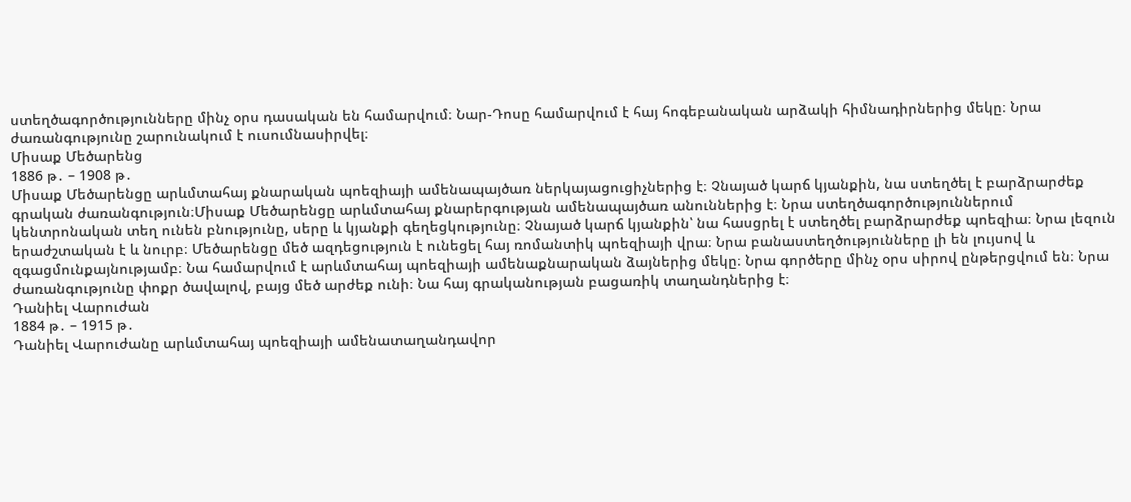ստեղծագործությունները մինչ օրս դասական են համարվում։ Նար-Դոսը համարվում է հայ հոգեբանական արձակի հիմնադիրներից մեկը։ Նրա ժառանգությունը շարունակում է ուսումնասիրվել։
Միսաք Մեծարենց
1886 թ․ – 1908 թ․
Միսաք Մեծարենցը արևմտահայ քնարական պոեզիայի ամենապայծառ ներկայացուցիչներից է։ Չնայած կարճ կյանքին, նա ստեղծել է բարձրարժեք գրական ժառանգություն։Միսաք Մեծարենցը արևմտահայ քնարերգության ամենապայծառ անուններից է։ Նրա ստեղծագործություններում կենտրոնական տեղ ունեն բնությունը, սերը և կյանքի գեղեցկությունը։ Չնայած կարճ կյանքին՝ նա հասցրել է ստեղծել բարձրարժեք պոեզիա։ Նրա լեզուն երաժշտական է և նուրբ։ Մեծարենցը մեծ ազդեցություն է ունեցել հայ ռոմանտիկ պոեզիայի վրա։ Նրա բանաստեղծությունները լի են լույսով և զգացմունքայնությամբ։ Նա համարվում է արևմտահայ պոեզիայի ամենաքնարական ձայներից մեկը։ Նրա գործերը մինչ օրս սիրով ընթերցվում են։ Նրա ժառանգությունը փոքր ծավալով, բայց մեծ արժեք ունի։ Նա հայ գրականության բացառիկ տաղանդներից է։
Դանիել Վարուժան
1884 թ․ – 1915 թ․
Դանիել Վարուժանը արևմտահայ պոեզիայի ամենատաղանդավոր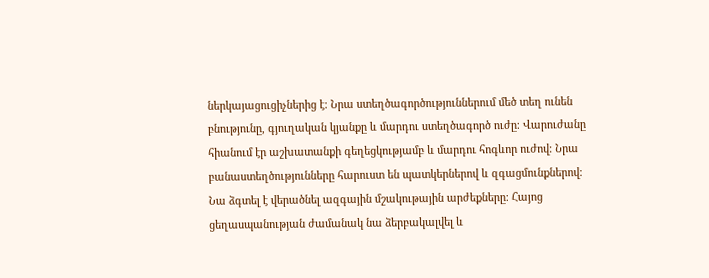ներկայացուցիչներից է։ Նրա ստեղծագործություններում մեծ տեղ ունեն բնությունը, գյուղական կյանքը և մարդու ստեղծագործ ուժը։ Վարուժանը հիանում էր աշխատանքի գեղեցկությամբ և մարդու հոգևոր ուժով։ Նրա բանաստեղծությունները հարուստ են պատկերներով և զգացմունքներով։ Նա ձգտել է վերածնել ազգային մշակութային արժեքները։ Հայոց ցեղասպանության ժամանակ նա ձերբակալվել և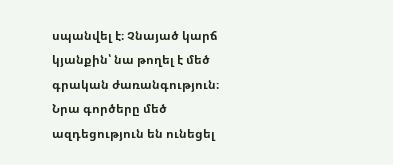սպանվել է։ Չնայած կարճ կյանքին՝ նա թողել է մեծ գրական ժառանգություն։ Նրա գործերը մեծ ազդեցություն են ունեցել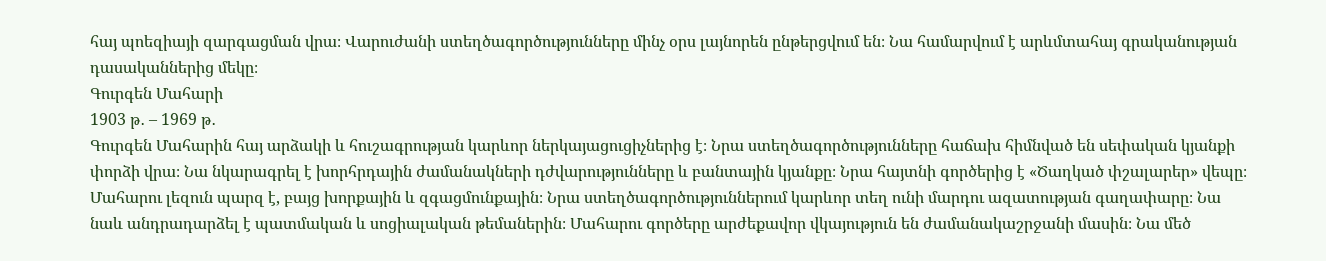հայ պոեզիայի զարգացման վրա։ Վարուժանի ստեղծագործությունները մինչ օրս լայնորեն ընթերցվում են։ Նա համարվում է արևմտահայ գրականության դասականներից մեկը։
Գուրգեն Մահարի
1903 թ․ – 1969 թ․
Գուրգեն Մահարին հայ արձակի և հուշագրության կարևոր ներկայացուցիչներից է։ Նրա ստեղծագործությունները հաճախ հիմնված են սեփական կյանքի փորձի վրա։ Նա նկարագրել է խորհրդային ժամանակների դժվարությունները և բանտային կյանքը։ Նրա հայտնի գործերից է «Ծաղկած փշալարեր» վեպը։ Մահարու լեզուն պարզ է, բայց խորքային և զգացմունքային։ Նրա ստեղծագործություններում կարևոր տեղ ունի մարդու ազատության գաղափարը։ Նա նաև անդրադարձել է պատմական և սոցիալական թեմաներին։ Մահարու գործերը արժեքավոր վկայություն են ժամանակաշրջանի մասին։ Նա մեծ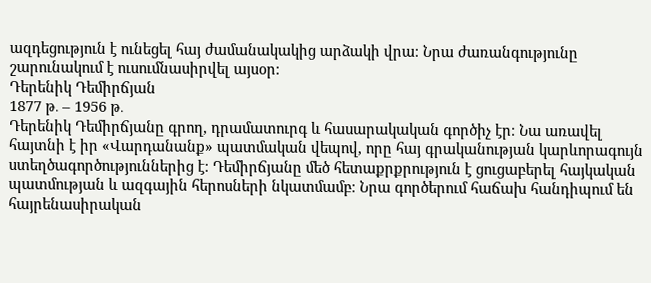ազդեցություն է ունեցել հայ ժամանակակից արձակի վրա։ Նրա ժառանգությունը շարունակում է ուսումնասիրվել այսօր։
Դերենիկ Դեմիրճյան
1877 թ․ – 1956 թ․
Դերենիկ Դեմիրճյանը գրող, դրամատուրգ և հասարակական գործիչ էր։ Նա առավել հայտնի է իր «Վարդանանք» պատմական վեպով, որը հայ գրականության կարևորագույն ստեղծագործություններից է։ Դեմիրճյանը մեծ հետաքրքրություն է ցուցաբերել հայկական պատմության և ազգային հերոսների նկատմամբ։ Նրա գործերում հաճախ հանդիպում են հայրենասիրական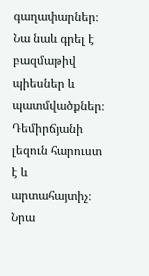գաղափարներ։ Նա նաև գրել է բազմաթիվ պիեսներ և պատմվածքներ։ Դեմիրճյանի լեզուն հարուստ է և արտահայտիչ։ Նրա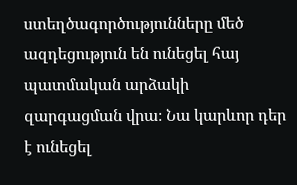ստեղծագործությունները մեծ ազդեցություն են ունեցել հայ պատմական արձակի զարգացման վրա։ Նա կարևոր դեր է ունեցել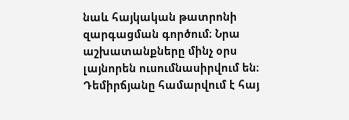նաև հայկական թատրոնի զարգացման գործում։ Նրա աշխատանքները մինչ օրս լայնորեն ուսումնասիրվում են։ Դեմիրճյանը համարվում է հայ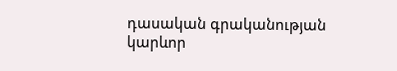դասական գրականության կարևոր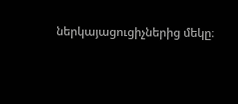ներկայացուցիչներից մեկը։